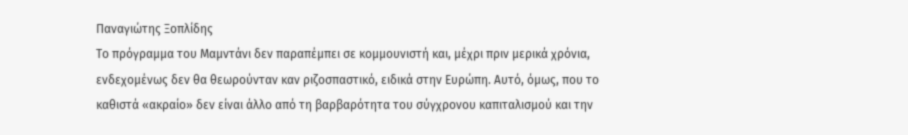Παναγιώτης Ξοπλίδης
Το πρόγραμμα του Μαμντάνι δεν παραπέμπει σε κομμουνιστή και, μέχρι πριν μερικά χρόνια, ενδεχομένως δεν θα θεωρούνταν καν ριζοσπαστικό, ειδικά στην Ευρώπη. Αυτό, όμως, που το καθιστά «ακραίο» δεν είναι άλλο από τη βαρβαρότητα του σύγχρονου καπιταλισμού και την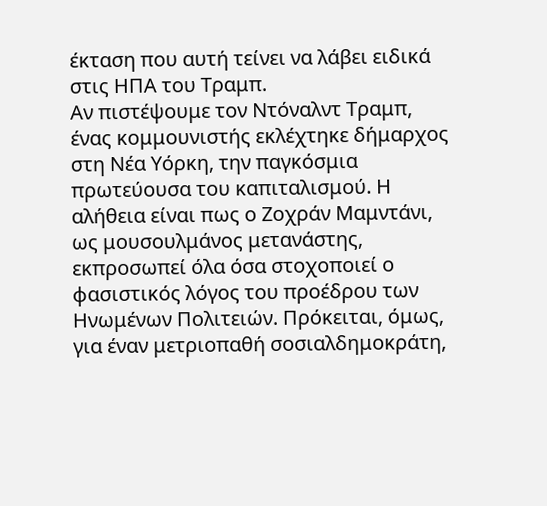έκταση που αυτή τείνει να λάβει ειδικά στις ΗΠΑ του Τραμπ.
Αν πιστέψουμε τον Ντόναλντ Τραμπ, ένας κομμουνιστής εκλέχτηκε δήμαρχος στη Νέα Υόρκη, την παγκόσμια πρωτεύουσα του καπιταλισμού. Η αλήθεια είναι πως ο Ζοχράν Μαμντάνι, ως μουσουλμάνος μετανάστης, εκπροσωπεί όλα όσα στοχοποιεί ο φασιστικός λόγος του προέδρου των Ηνωμένων Πολιτειών. Πρόκειται, όμως, για έναν μετριοπαθή σοσιαλδημοκράτη,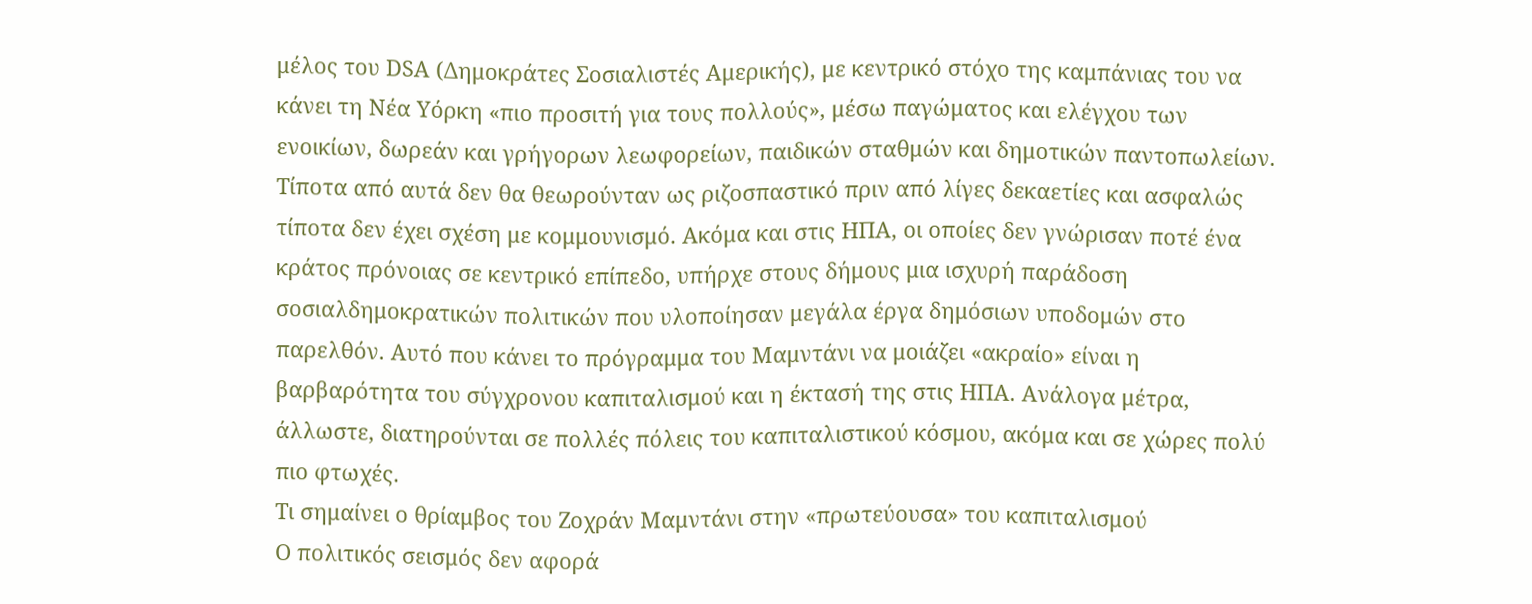μέλος του DSA (Δημοκράτες Σοσιαλιστές Αμερικής), με κεντρικό στόχο της καμπάνιας του να κάνει τη Νέα Υόρκη «πιο προσιτή για τους πολλούς», μέσω παγώματος και ελέγχου των ενοικίων, δωρεάν και γρήγορων λεωφορείων, παιδικών σταθμών και δημοτικών παντοπωλείων.
Τίποτα από αυτά δεν θα θεωρούνταν ως ριζοσπαστικό πριν από λίγες δεκαετίες και ασφαλώς τίποτα δεν έχει σχέση με κομμουνισμό. Ακόμα και στις ΗΠΑ, οι οποίες δεν γνώρισαν ποτέ ένα κράτος πρόνοιας σε κεντρικό επίπεδο, υπήρχε στους δήμους μια ισχυρή παράδοση σοσιαλδημοκρατικών πολιτικών που υλοποίησαν μεγάλα έργα δημόσιων υποδομών στο παρελθόν. Αυτό που κάνει το πρόγραμμα του Μαμντάνι να μοιάζει «ακραίο» είναι η βαρβαρότητα του σύγχρονου καπιταλισμού και η έκτασή της στις ΗΠΑ. Ανάλογα μέτρα, άλλωστε, διατηρούνται σε πολλές πόλεις του καπιταλιστικού κόσμου, ακόμα και σε χώρες πολύ πιο φτωχές.
Τι σημαίνει ο θρίαμβος του Ζοχράν Μαμντάνι στην «πρωτεύουσα» του καπιταλισμού
Ο πολιτικός σεισμός δεν αφορά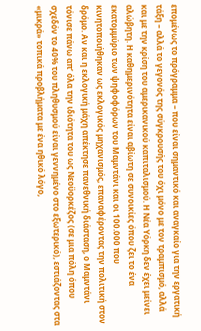επομένως το πρόγραμμα – που είναι σημαντικό και αναγκαίο για την εργατική τάξη – αλλά το γεγονός της σύγκρουσής του όχι μόνο με τον τραμπισμό, αλλά και με την κρίση του αμερικανικού καπιταλισμού. Η Νέα Υόρκη δεν έχει μείνει αλώβητη. Η καθημερινότητα είναι αβίωτη σε συνοικίες όπου ζει το ένα εκατομμύριο των ψηφοφόρων του Μαμντάνι και οι 100.000 που κινητοποιήθηκαν ως εκλογικός μηχανισμός, επαναφέροντας την πολιτική στον δρόμο. Αν και η εκλογική μάχη απέκτησε πανεθνική διάσταση, ο Μαμντάνι τόνισε πάνω απ’ όλα την ιδιότητα του ως Νεοϋορκέζος (σε μια πόλη όπου σχεδόν το 40% του πληθυσμού είναι γεννημένο στο εξωτερικό), εστιάζοντας στα «μικρά» τοπικά προβλήματα με ένα ηθικό λόγο,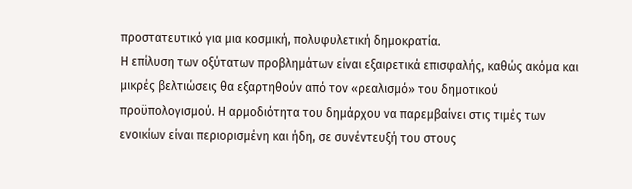προστατευτικό για μια κοσμική, πολυφυλετική δημοκρατία.
Η επίλυση των οξύτατων προβλημάτων είναι εξαιρετικά επισφαλής, καθώς ακόμα και μικρές βελτιώσεις θα εξαρτηθούν από τον «ρεαλισμό» του δημοτικού προϋπολογισμού. Η αρμοδιότητα του δημάρχου να παρεμβαίνει στις τιμές των ενοικίων είναι περιορισμένη και ήδη, σε συνέντευξή του στους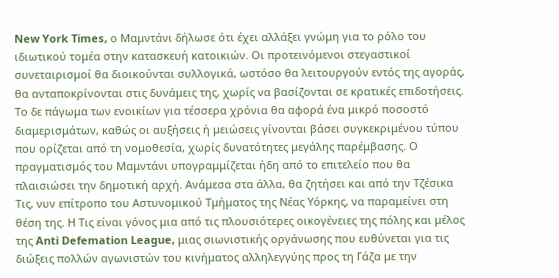New York Times, ο Μαμντάνι δήλωσε ότι έχει αλλάξει γνώμη για το ρόλο του ιδιωτικού τομέα στην κατασκευή κατοικιών. Οι προτεινόμενοι στεγαστικοί συνεταιρισμοί θα διοικούνται συλλογικά, ωστόσο θα λειτουργούν εντός της αγοράς, θα ανταποκρίνονται στις δυνάμεις της, χωρίς να βασίζονται σε κρατικές επιδοτήσεις.
Το δε πάγωμα των ενοικίων για τέσσερα χρόνια θα αφορά ένα μικρό ποσοστό διαμερισμάτων, καθώς οι αυξήσεις ή μειώσεις γίνονται βάσει συγκεκριμένου τύπου που ορίζεται από τη νομοθεσία, χωρίς δυνατότητες μεγάλης παρέμβασης. Ο πραγματισμός του Μαμντάνι υπογραμμίζεται ήδη από το επιτελείο που θα πλαισιώσει την δημοτική αρχή. Ανάμεσα στα άλλα, θα ζητήσει και από την Τζέσικα Τις, νυν επίτροπο του Αστυνομικού Τμήματος της Νέας Υόρκης, να παραμείνει στη θέση της. Η Τις είναι γόνος μια από τις πλουσιότερες οικογένειες της πόλης και μέλος της Anti Defemation League, μιας σιωνιστικής οργάνωσης που ευθύνεται για τις διώξεις πολλών αγωνιστών του κινήματος αλληλεγγύης προς τη Γάζα με την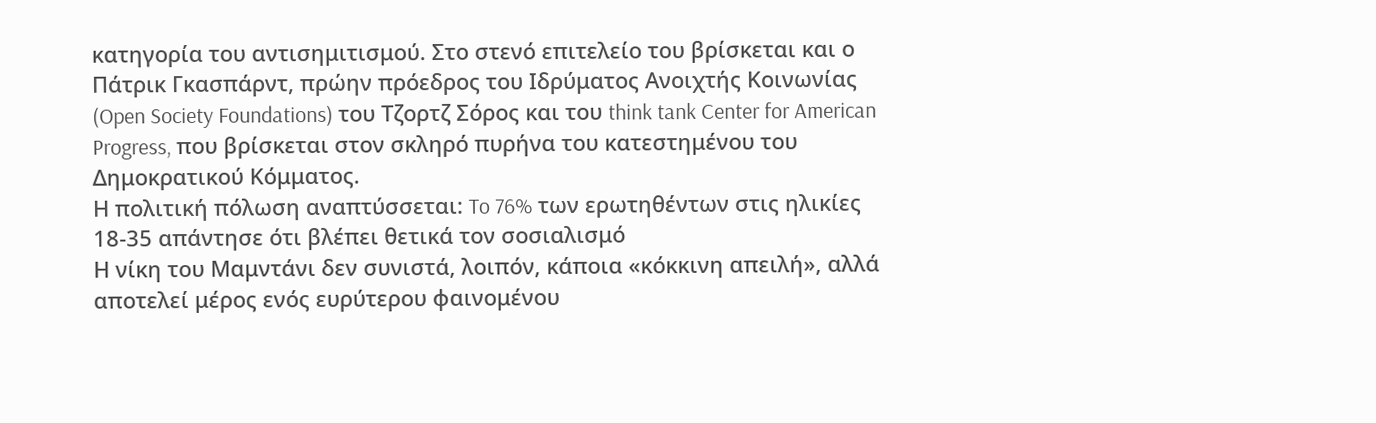κατηγορία του αντισημιτισμού. Στο στενό επιτελείο του βρίσκεται και ο Πάτρικ Γκασπάρντ, πρώην πρόεδρος του Ιδρύματος Ανοιχτής Κοινωνίας (Open Society Foundations) του Τζορτζ Σόρος και του think tank Center for American Progress, που βρίσκεται στον σκληρό πυρήνα του κατεστημένου του Δημοκρατικού Κόμματος.
Η πολιτική πόλωση αναπτύσσεται: To 76% των ερωτηθέντων στις ηλικίες 18-35 απάντησε ότι βλέπει θετικά τον σοσιαλισμό
Η νίκη του Μαμντάνι δεν συνιστά, λοιπόν, κάποια «κόκκινη απειλή», αλλά αποτελεί μέρος ενός ευρύτερου φαινομένου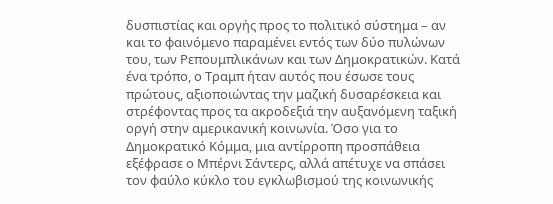δυσπιστίας και οργής προς το πολιτικό σύστημα – αν και το φαινόμενο παραμένει εντός των δύο πυλώνων του, των Ρεπουμπλικάνων και των Δημοκρατικών. Κατά ένα τρόπο, ο Τραμπ ήταν αυτός που έσωσε τους πρώτους, αξιοποιώντας την μαζική δυσαρέσκεια και στρέφοντας προς τα ακροδεξιά την αυξανόμενη ταξική οργή στην αμερικανική κοινωνία. Όσο για το Δημοκρατικό Κόμμα, μια αντίρροπη προσπάθεια εξέφρασε ο Μπέρνι Σάντερς, αλλά απέτυχε να σπάσει τον φαύλο κύκλο του εγκλωβισμού της κοινωνικής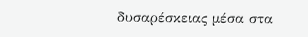δυσαρέσκειας μέσα στα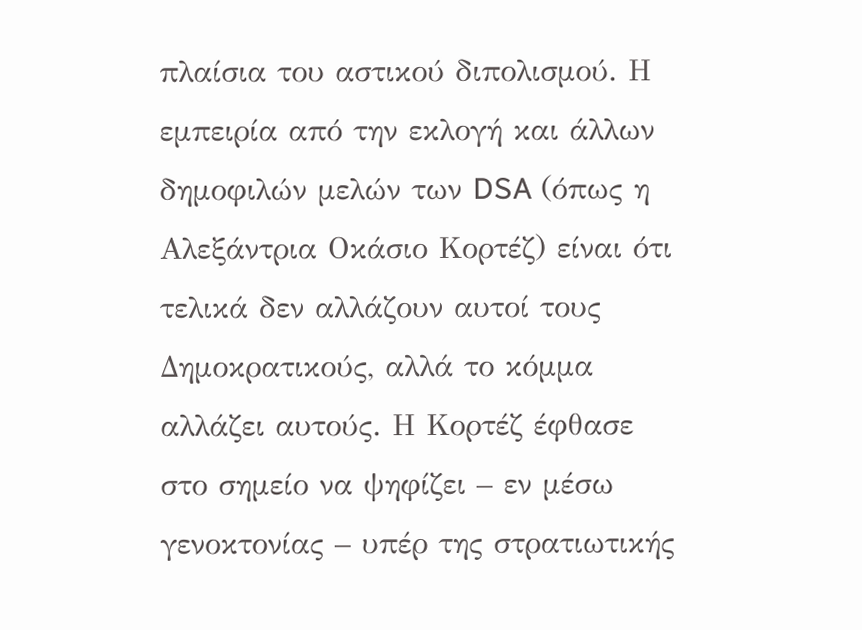πλαίσια του αστικού διπολισμού. Η εμπειρία από την εκλογή και άλλων δημοφιλών μελών των DSA (όπως η Αλεξάντρια Οκάσιο Κορτέζ) είναι ότι τελικά δεν αλλάζουν αυτοί τους Δημοκρατικούς, αλλά το κόμμα αλλάζει αυτούς. Η Κορτέζ έφθασε στο σημείο να ψηφίζει – εν μέσω γενοκτονίας – υπέρ της στρατιωτικής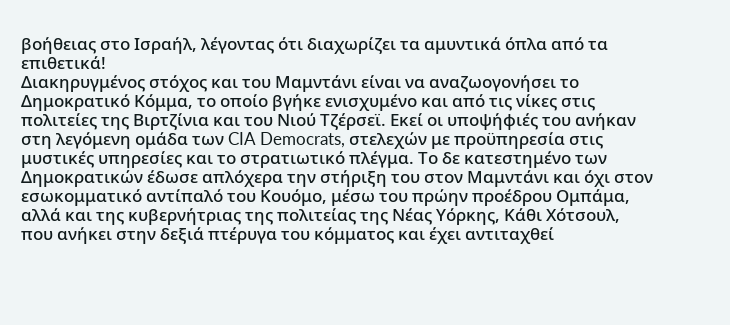βοήθειας στο Ισραήλ, λέγοντας ότι διαχωρίζει τα αμυντικά όπλα από τα επιθετικά!
Διακηρυγμένος στόχος και του Μαμντάνι είναι να αναζωογονήσει το Δημοκρατικό Κόμμα, το οποίο βγήκε ενισχυμένο και από τις νίκες στις πολιτείες της Βιρτζίνια και του Νιού Τζέρσεϊ. Εκεί οι υποψήφιές του ανήκαν στη λεγόμενη ομάδα των CIA Democrats, στελεχών με προϋπηρεσία στις μυστικές υπηρεσίες και το στρατιωτικό πλέγμα. Το δε κατεστημένο των Δημοκρατικών έδωσε απλόχερα την στήριξη του στον Μαμντάνι και όχι στον εσωκομματικό αντίπαλό του Κουόμο, μέσω του πρώην προέδρου Ομπάμα, αλλά και της κυβερνήτριας της πολιτείας της Νέας Υόρκης, Κάθι Χότσουλ, που ανήκει στην δεξιά πτέρυγα του κόμματος και έχει αντιταχθεί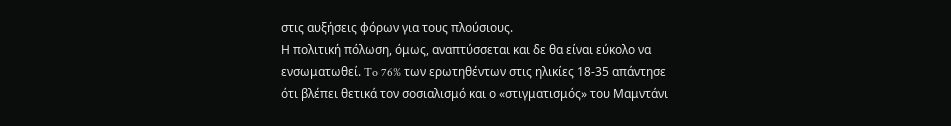στις αυξήσεις φόρων για τους πλούσιους.
Η πολιτική πόλωση, όμως, αναπτύσσεται και δε θα είναι εύκολο να ενσωματωθεί. To 76% των ερωτηθέντων στις ηλικίες 18-35 απάντησε ότι βλέπει θετικά τον σοσιαλισμό και ο «στιγματισμός» του Μαμντάνι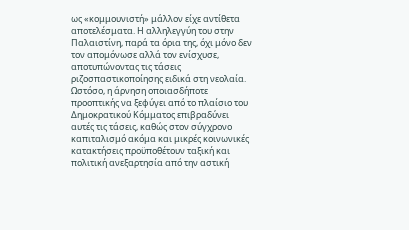ως «κομμουνιστή» μάλλον είχε αντίθετα αποτελέσματα. Η αλληλεγγύη του στην Παλαιστίνη, παρά τα όρια της, όχι μόνο δεν τον απομόνωσε αλλά τον ενίσχυσε, αποτυπώνοντας τις τάσεις ριζοσπαστικοποίησης ειδικά στη νεολαία. Ωστόσο, η άρνηση οποιασδήποτε προοπτικής να ξεφύγει από το πλαίσιο του Δημοκρατικού Κόμματος επιβραδύνει αυτές τις τάσεις, καθώς στον σύγχρονο καπιταλισμό ακόμα και μικρές κοινωνικές κατακτήσεις προϋποθέτουν ταξική και πολιτική ανεξαρτησία από την αστική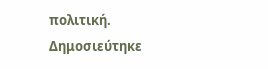πολιτική.
Δημοσιεύτηκε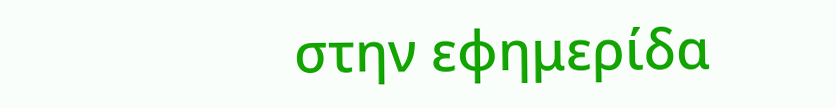στην εφημερίδα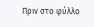Πριν στο φύλλο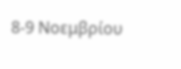8-9 Νοεμβρίου